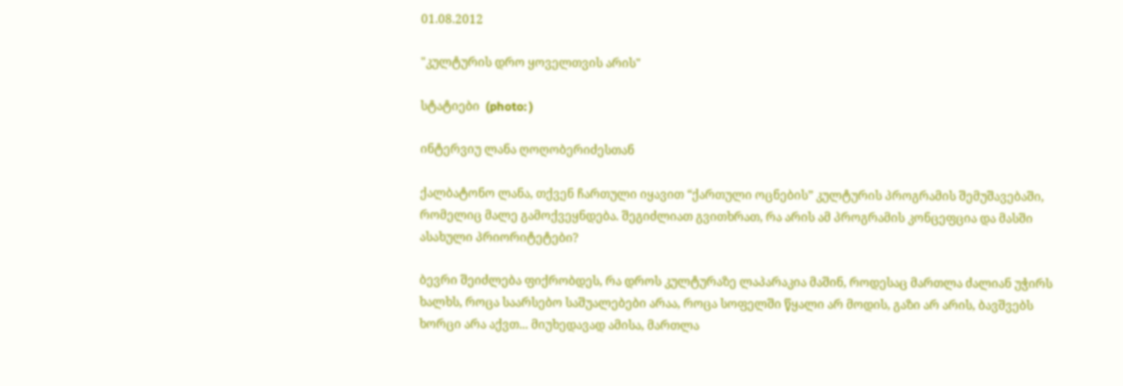01.08.2012

"კულტურის დრო ყოველთვის არის"

სტატიები  (photo: )

ინტერვიუ ლანა ღოღობერიძესთან

ქალბატონო ლანა, თქვენ ჩართული იყავით “ქართული ოცნების” კულტურის პროგრამის შემუშავებაში, რომელიც მალე გამოქვეყნდება. შეგიძლიათ გვითხრათ, რა არის ამ პროგრამის კონცეფცია და მასში ასახული პრიორიტეტები?

ბევრი შეიძლება ფიქრობდეს, რა დროს კულტურაზე ლაპარაკია მაშინ, როდესაც მართლა ძალიან უჭირს ხალხს, როცა საარსებო საშუალებები არაა, როცა სოფელში წყალი არ მოდის, გაზი არ არის, ბავშვებს ხორცი არა აქვთ... მიუხედავად ამისა, მართლა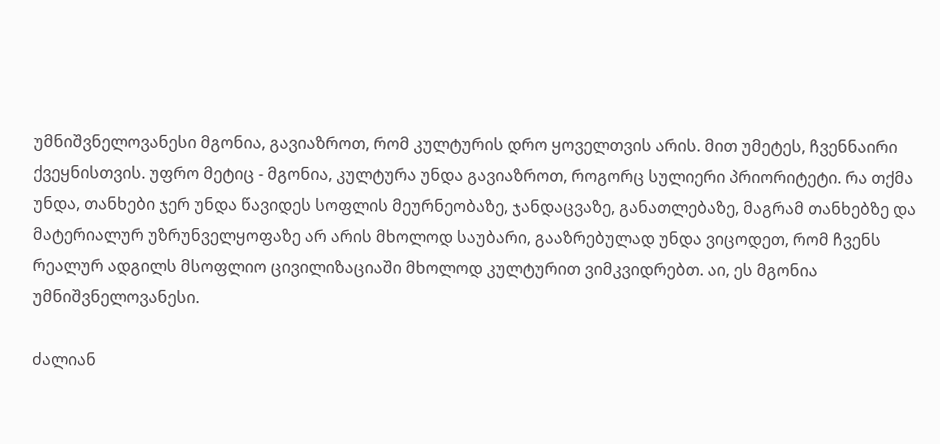უმნიშვნელოვანესი მგონია, გავიაზროთ, რომ კულტურის დრო ყოველთვის არის. მით უმეტეს, ჩვენნაირი ქვეყნისთვის. უფრო მეტიც - მგონია, კულტურა უნდა გავიაზროთ, როგორც სულიერი პრიორიტეტი. რა თქმა უნდა, თანხები ჯერ უნდა წავიდეს სოფლის მეურნეობაზე, ჯანდაცვაზე, განათლებაზე, მაგრამ თანხებზე და მატერიალურ უზრუნველყოფაზე არ არის მხოლოდ საუბარი, გააზრებულად უნდა ვიცოდეთ, რომ ჩვენს რეალურ ადგილს მსოფლიო ცივილიზაციაში მხოლოდ კულტურით ვიმკვიდრებთ. აი, ეს მგონია უმნიშვნელოვანესი.

ძალიან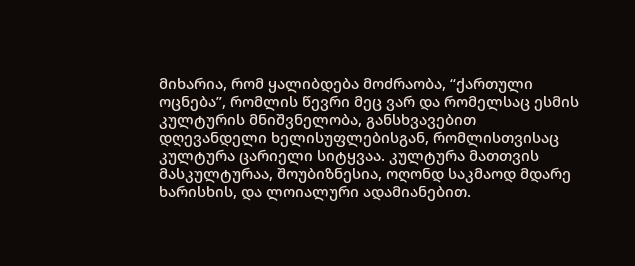მიხარია, რომ ყალიბდება მოძრაობა, “ქართული ოცნება”, რომლის წევრი მეც ვარ და რომელსაც ესმის კულტურის მნიშვნელობა, განსხვავებით დღევანდელი ხელისუფლებისგან, რომლისთვისაც კულტურა ცარიელი სიტყვაა. კულტურა მათთვის მასკულტურაა, შოუბიზნესია, ოღონდ საკმაოდ მდარე ხარისხის, და ლოიალური ადამიანებით.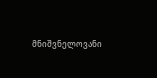მნიშვნელოვანი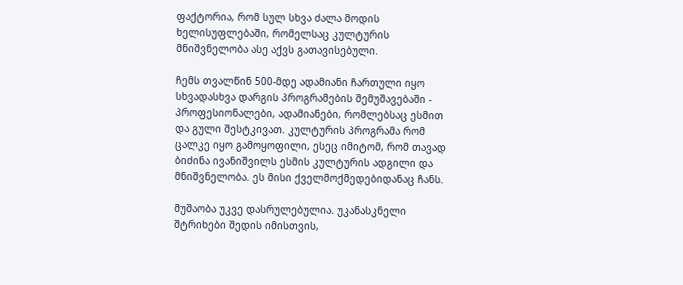ფაქტორია, რომ სულ სხვა ძალა მოდის ხელისუფლებაში, რომელსაც კულტურის მნიშვნელობა ასე აქვს გათავისებული.

ჩემს თვალწინ 500-მდე ადამიანი ჩართული იყო სხვადასხვა დარგის პროგრამების შემუშავებაში - პროფესიონალები, ადამიანები, რომლებსაც ესმით და გული შესტკივათ. კულტურის პროგრამა რომ ცალკე იყო გამოყოფილი, ესეც იმიტომ, რომ თავად ბიძინა ივანიშვილს ესმის კულტურის ადგილი და მნიშვნელობა. ეს მისი ქველმოქმედებიდანაც ჩანს.

მუშაობა უკვე დასრულებულია. უკანასკნელი შტრიხები შედის იმისთვის,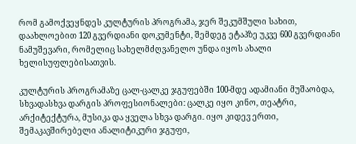რომ გამოქვეყნდეს კულტურის პროგრამა, ჯერ შეკუმშული სახით, დაახლოებით 120 გვერდიანი დოკუმენტი, შემდეგ ეტაპზე უკვე 600 გვერდიანი ნამუშევარი, რომელიც სახელმძღვანელო უნდა იყოს ახალი ხელისუფლებისათვის.

კულტურის პროგრამაზე ცალ-ცალკე ჯგუფებში 100-მდე ადამიანი მუშაობდა,  სხვადასხვა დარგის პროფესიონალები: ცალკე იყო კინო, თეატრი, არქიტექტურა, მუსიკა და ყველა სხვა დარგი. იყო კიდევ ერთი, შემაკავშირებელი ანალიტიკური ჯგუფი,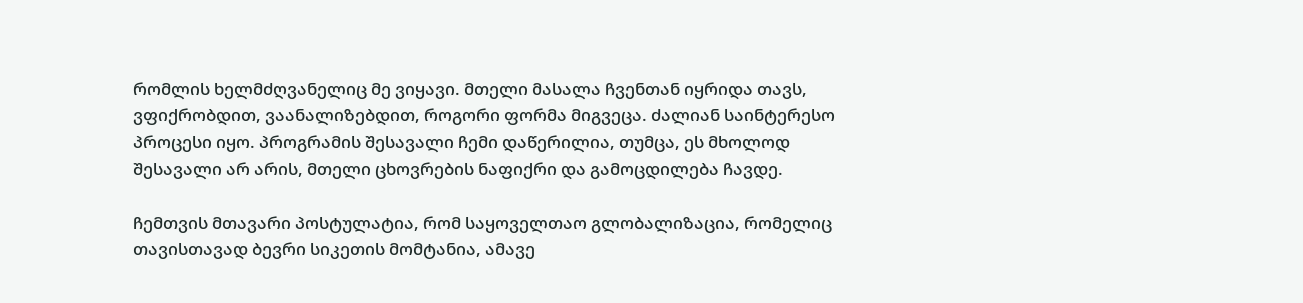რომლის ხელმძღვანელიც მე ვიყავი. მთელი მასალა ჩვენთან იყრიდა თავს, ვფიქრობდით, ვაანალიზებდით, როგორი ფორმა მიგვეცა. ძალიან საინტერესო პროცესი იყო. პროგრამის შესავალი ჩემი დაწერილია, თუმცა, ეს მხოლოდ შესავალი არ არის, მთელი ცხოვრების ნაფიქრი და გამოცდილება ჩავდე.

ჩემთვის მთავარი პოსტულატია, რომ საყოველთაო გლობალიზაცია, რომელიც თავისთავად ბევრი სიკეთის მომტანია, ამავე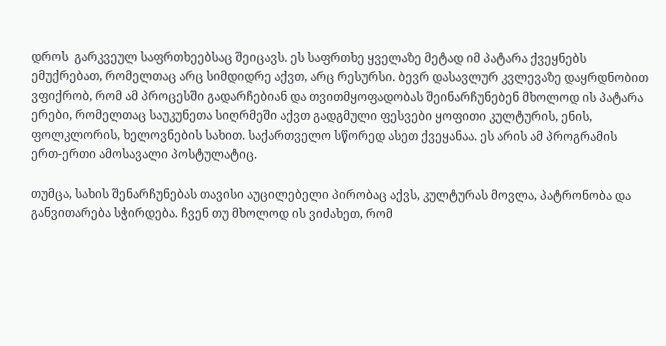დროს  გარკვეულ საფრთხეებსაც შეიცავს. ეს საფრთხე ყველაზე მეტად იმ პატარა ქვეყნებს ემუქრებათ, რომელთაც არც სიმდიდრე აქვთ, არც რესურსი. ბევრ დასავლურ კვლევაზე დაყრდნობით ვფიქრობ, რომ ამ პროცესში გადარჩებიან და თვითმყოფადობას შეინარჩუნებენ მხოლოდ ის პატარა ერები, რომელთაც საუკუნეთა სიღრმეში აქვთ გადგმული ფესვები ყოფითი კულტურის, ენის, ფოლკლორის, ხელოვნების სახით. საქართველო სწორედ ასეთ ქვეყანაა. ეს არის ამ პროგრამის ერთ-ერთი ამოსავალი პოსტულატიც.

თუმცა, სახის შენარჩუნებას თავისი აუცილებელი პირობაც აქვს, კულტურას მოვლა, პატრონობა და განვითარება სჭირდება. ჩვენ თუ მხოლოდ ის ვიძახეთ, რომ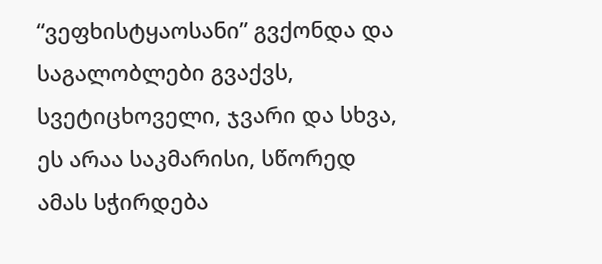“ვეფხისტყაოსანი” გვქონდა და საგალობლები გვაქვს, სვეტიცხოველი, ჯვარი და სხვა, ეს არაა საკმარისი, სწორედ  ამას სჭირდება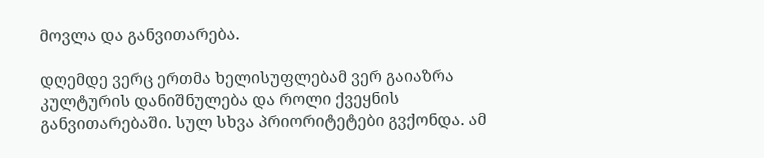მოვლა და განვითარება.

დღემდე ვერც ერთმა ხელისუფლებამ ვერ გაიაზრა კულტურის დანიშნულება და როლი ქვეყნის განვითარებაში. სულ სხვა პრიორიტეტები გვქონდა. ამ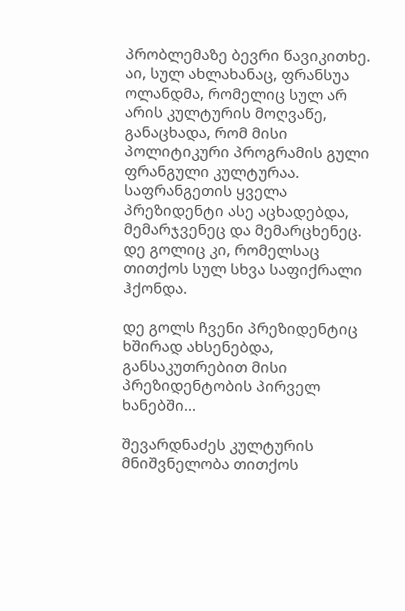პრობლემაზე ბევრი წავიკითხე. აი, სულ ახლახანაც, ფრანსუა ოლანდმა, რომელიც სულ არ არის კულტურის მოღვაწე, განაცხადა, რომ მისი პოლიტიკური პროგრამის გული ფრანგული კულტურაა. საფრანგეთის ყველა პრეზიდენტი ასე აცხადებდა, მემარჯვენეც და მემარცხენეც. დე გოლიც კი, რომელსაც თითქოს სულ სხვა საფიქრალი ჰქონდა.

დე გოლს ჩვენი პრეზიდენტიც ხშირად ახსენებდა, განსაკუთრებით მისი პრეზიდენტობის პირველ ხანებში...

შევარდნაძეს კულტურის მნიშვნელობა თითქოს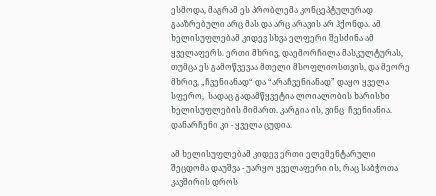ესმოდა, მაგრამ ეს პრობლემა კონცეპტულურად გააზრებული არც მას და არც არავის არ ჰქონდა. ამ ხელისუფლებამ კიდევ სხვა ელფერი შესძინა ამ ყველაფერს. ერთი მხრივ, დაემორჩილა მასკულტურას, თუმცა ეს გამოწვევაა მთელი მსოფლიოსთვის, და მეორე მხრივ, „ჩვენიანად“ და “არაჩვენიანად” დაყო ყველა სფერო,  სადაც გადამწყვეტია ლოიალობის ხარისხი ხელისუფლების მიმართ. კარგია ის, ვინც  ჩვენიანია. დანარჩენი კი - ყველა ცუდია.

ამ ხელისუფლებამ კიდევ ერთი ელემენტარული შეცდომა დაუშვა - უარყო ყველაფერი ის, რაც საბჭოთა კავშირის დროს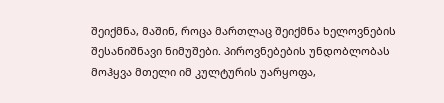შეიქმნა, მაშინ, როცა მართლაც შეიქმნა ხელოვნების შესანიშნავი ნიმუშები. პიროვნებების უნდობლობას მოჰყვა მთელი იმ კულტურის უარყოფა,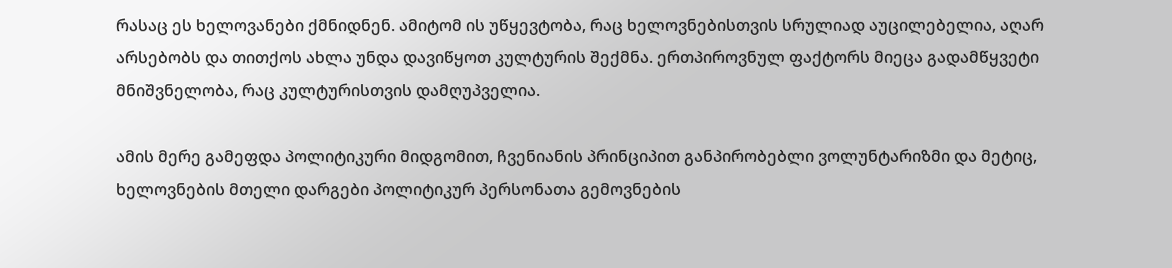რასაც ეს ხელოვანები ქმნიდნენ. ამიტომ ის უწყევტობა, რაც ხელოვნებისთვის სრულიად აუცილებელია, აღარ არსებობს და თითქოს ახლა უნდა დავიწყოთ კულტურის შექმნა. ერთპიროვნულ ფაქტორს მიეცა გადამწყვეტი მნიშვნელობა, რაც კულტურისთვის დამღუპველია.

ამის მერე გამეფდა პოლიტიკური მიდგომით, ჩვენიანის პრინციპით განპირობებლი ვოლუნტარიზმი და მეტიც, ხელოვნების მთელი დარგები პოლიტიკურ პერსონათა გემოვნების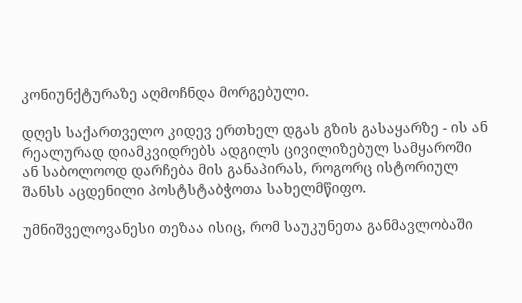კონიუნქტურაზე აღმოჩნდა მორგებული.

დღეს საქართველო კიდევ ერთხელ დგას გზის გასაყარზე - ის ან რეალურად დიამკვიდრებს ადგილს ცივილიზებულ სამყაროში ან საბოლოოდ დარჩება მის განაპირას, როგორც ისტორიულ შანსს აცდენილი პოსტსტაბჭოთა სახელმწიფო.

უმნიშველოვანესი თეზაა ისიც, რომ საუკუნეთა განმავლობაში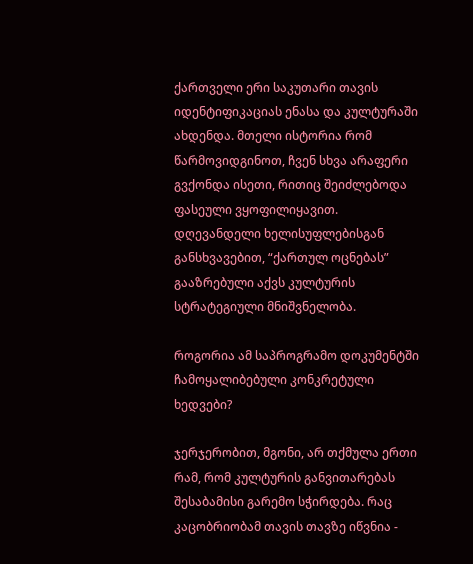ქართველი ერი საკუთარი თავის იდენტიფიკაციას ენასა და კულტურაში ახდენდა. მთელი ისტორია რომ წარმოვიდგინოთ, ჩვენ სხვა არაფერი გვქონდა ისეთი, რითიც შეიძლებოდა ფასეული ვყოფილიყავით. დღევანდელი ხელისუფლებისგან განსხვავებით, “ქართულ ოცნებას” გააზრებული აქვს კულტურის სტრატეგიული მნიშვნელობა.

როგორია ამ საპროგრამო დოკუმენტში ჩამოყალიბებული კონკრეტული ხედვები?

ჯერჯერობით, მგონი, არ თქმულა ერთი რამ, რომ კულტურის განვითარებას შესაბამისი გარემო სჭირდება. რაც კაცობრიობამ თავის თავზე იწვნია -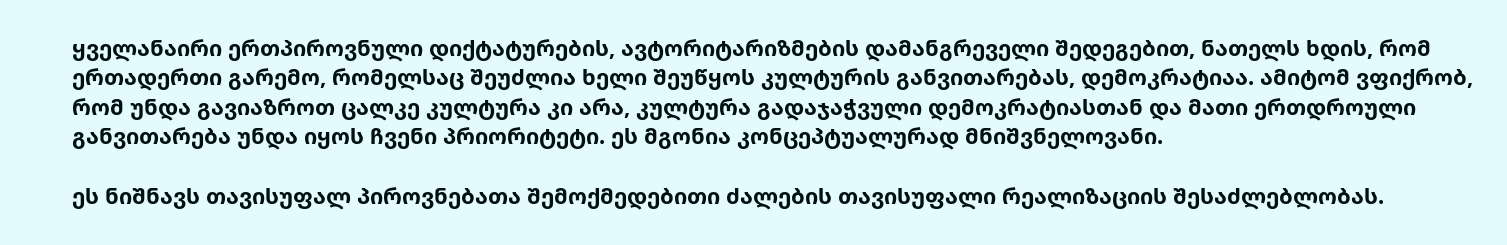ყველანაირი ერთპიროვნული დიქტატურების, ავტორიტარიზმების დამანგრეველი შედეგებით, ნათელს ხდის, რომ ერთადერთი გარემო, რომელსაც შეუძლია ხელი შეუწყოს კულტურის განვითარებას, დემოკრატიაა. ამიტომ ვფიქრობ, რომ უნდა გავიაზროთ ცალკე კულტურა კი არა, კულტურა გადაჯაჭვული დემოკრატიასთან და მათი ერთდროული განვითარება უნდა იყოს ჩვენი პრიორიტეტი. ეს მგონია კონცეპტუალურად მნიშვნელოვანი.

ეს ნიშნავს თავისუფალ პიროვნებათა შემოქმედებითი ძალების თავისუფალი რეალიზაციის შესაძლებლობას.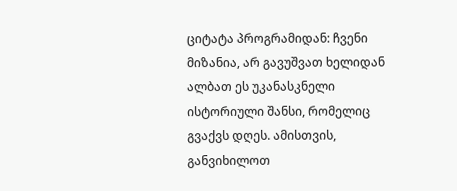ციტატა პროგრამიდან: ჩვენი მიზანია, არ გავუშვათ ხელიდან ალბათ ეს უკანასკნელი ისტორიული შანსი, რომელიც გვაქვს დღეს. ამისთვის, განვიხილოთ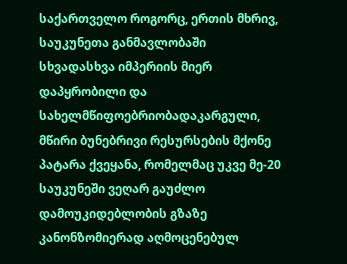საქართველო როგორც, ერთის მხრივ, საუკუნეთა განმავლობაში სხვადასხვა იმპერიის მიერ დაპყრობილი და სახელმწიფოებრიობადაკარგული, მწირი ბუნებრივი რესურსების მქონე პატარა ქვეყანა, რომელმაც უკვე მე-20 საუკუნეში ვეღარ გაუძლო დამოუკიდებლობის გზაზე კანონზომიერად აღმოცენებულ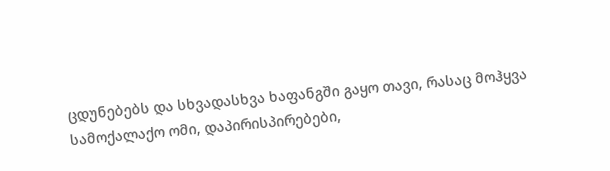ცდუნებებს და სხვადასხვა ხაფანგში გაყო თავი, რასაც მოჰყვა სამოქალაქო ომი, დაპირისპირებები,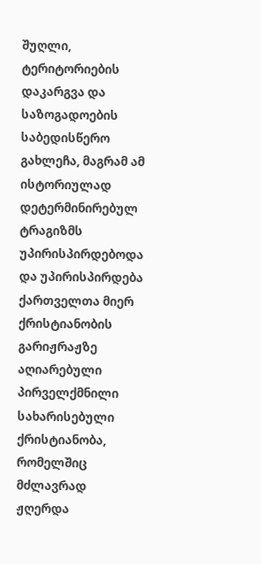შუღლი, ტერიტორიების დაკარგვა და საზოგადოების საბედისწერო გახლეჩა, მაგრამ ამ ისტორიულად დეტერმინირებულ ტრაგიზმს უპირისპირდებოდა და უპირისპირდება ქართველთა მიერ ქრისტიანობის გარიჟრაჟზე აღიარებული პირველქმნილი სახარისებული ქრისტიანობა, რომელშიც მძლავრად ჟღერდა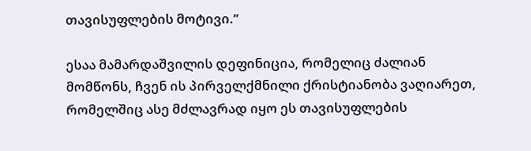თავისუფლების მოტივი.”

ესაა მამარდაშვილის დეფინიცია, რომელიც ძალიან მომწონს, ჩვენ ის პირველქმნილი ქრისტიანობა ვაღიარეთ, რომელშიც ასე მძლავრად იყო ეს თავისუფლების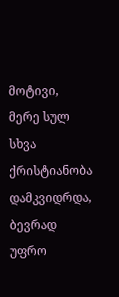მოტივი, მერე სულ სხვა ქრისტიანობა დამკვიდრდა, ბევრად უფრო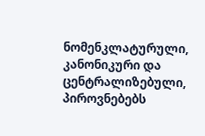ნომენკლატურული, კანონიკური და ცენტრალიზებული, პიროვნებებს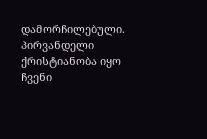დამორჩილებული. პირვანდელი ქრისტიანობა იყო ჩვენი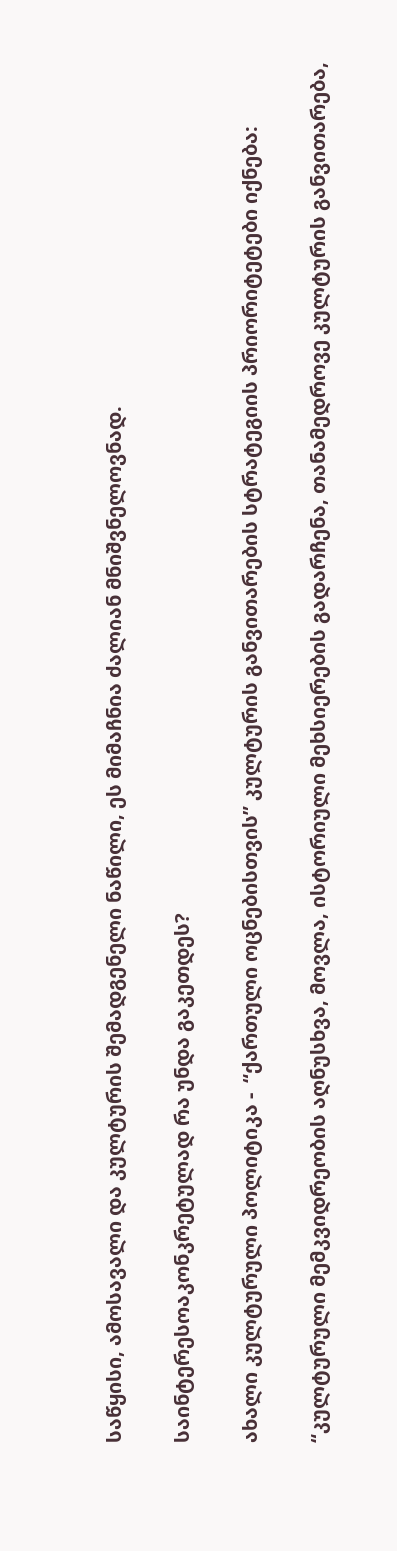საწყისი, ამოსავალი და კულტურის შემადგენელი ნაწილი, ეს მიმაჩნია ძალიან მნიშვნელოვნად.

საინტერესოაკონკრეტულად რა უნდა გაკეთდეს?

ახალი კულტურული პოლიტიკა -  “ქართული ოცნებისთვის” კულტურის განვითარების სტრატეგიის პრიორიტეტები იქნება:

“კულტურული მემკვიდრეობის აღნუსხვა, მოვლა, ისტორიული მეხსიერების გადარჩენა, თანამედროვე კულტურის განვითარება,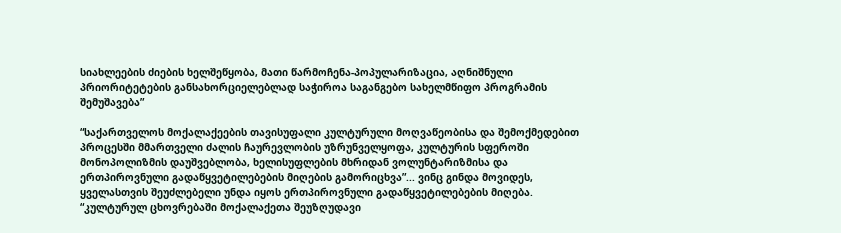სიახლეების ძიების ხელშეწყობა, მათი წარმოჩენა-პოპულარიზაცია, აღნიშნული პრიორიტეტების განსახორციელებლად საჭიროა საგანგებო სახელმწიფო პროგრამის შემუშავება”

“საქართველოს მოქალაქეების თავისუფალი კულტურული მოღვაწეობისა და შემოქმედებით პროცესში მმართველი ძალის ჩაურევლობის უზრუნველყოფა, კულტურის სფეროში მონოპოლიზმის დაუშვებლობა, ხელისუფლების მხრიდან ვოლუნტარიზმისა და ერთპიროვნული გადაწყვეტილებების მიღების გამორიცხვა”... ვინც გინდა მოვიდეს, ყველასთვის შეუძლებელი უნდა იყოს ერთპიროვნული გადაწყვეტილებების მიღება. “კულტურულ ცხოვრებაში მოქალაქეთა შეუზღუდავი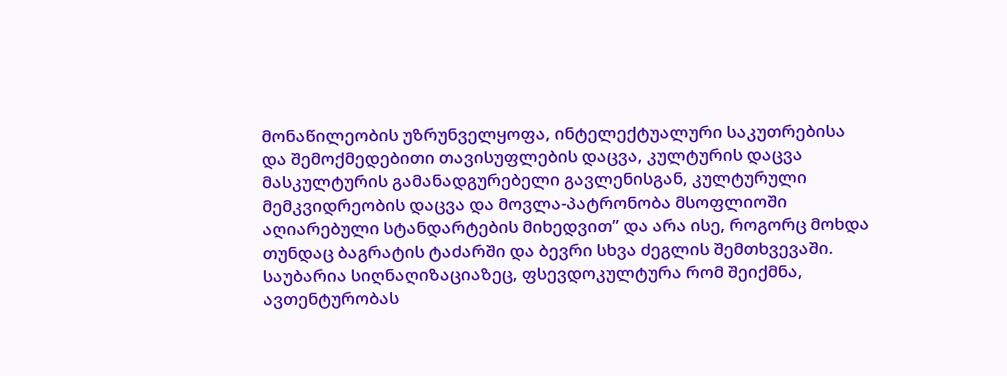მონაწილეობის უზრუნველყოფა, ინტელექტუალური საკუთრებისა და შემოქმედებითი თავისუფლების დაცვა, კულტურის დაცვა მასკულტურის გამანადგურებელი გავლენისგან, კულტურული მემკვიდრეობის დაცვა და მოვლა-პატრონობა მსოფლიოში აღიარებული სტანდარტების მიხედვით” და არა ისე, როგორც მოხდა თუნდაც ბაგრატის ტაძარში და ბევრი სხვა ძეგლის შემთხვევაში. საუბარია სიღნაღიზაციაზეც, ფსევდოკულტურა რომ შეიქმნა, ავთენტურობას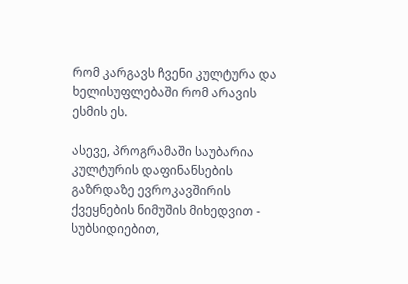რომ კარგავს ჩვენი კულტურა და ხელისუფლებაში რომ არავის ესმის ეს.

ასევე, პროგრამაში საუბარია კულტურის დაფინანსების გაზრდაზე ევროკავშირის ქვეყნების ნიმუშის მიხედვით - სუბსიდიებით,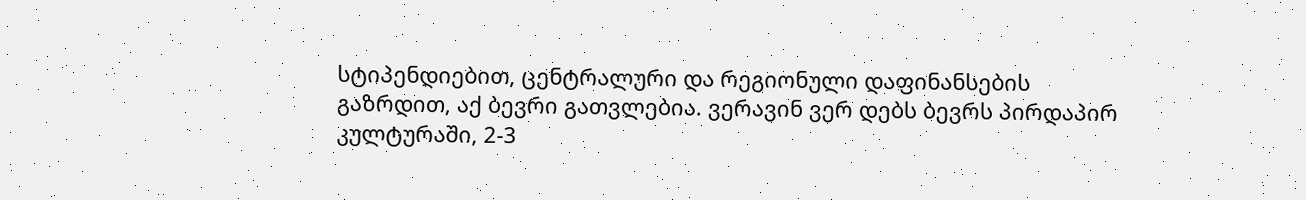სტიპენდიებით, ცენტრალური და რეგიონული დაფინანსების გაზრდით, აქ ბევრი გათვლებია. ვერავინ ვერ დებს ბევრს პირდაპირ კულტურაში, 2-3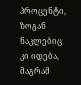პროცენტი, ზოგან ნაკლებიც კი იდება, მაგრამ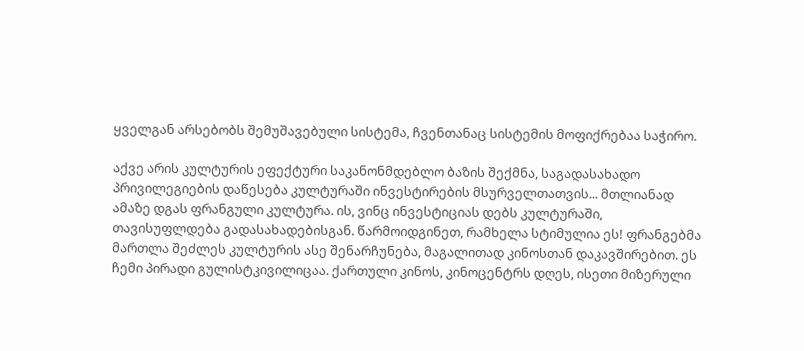ყველგან არსებობს შემუშავებული სისტემა, ჩვენთანაც სისტემის მოფიქრებაა საჭირო.

აქვე არის კულტურის ეფექტური საკანონმდებლო ბაზის შექმნა, საგადასახადო პრივილეგიების დაწესება კულტურაში ინვესტირების მსურველთათვის... მთლიანად ამაზე დგას ფრანგული კულტურა. ის, ვინც ინვესტიციას დებს კულტურაში, თავისუფლდება გადასახადებისგან. წარმოიდგინეთ, რამხელა სტიმულია ეს! ფრანგებმა მართლა შეძლეს კულტურის ასე შენარჩუნება, მაგალითად კინოსთან დაკავშირებით. ეს ჩემი პირადი გულისტკივილიცაა. ქართული კინოს, კინოცენტრს დღეს, ისეთი მიზერული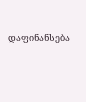დაფინანსება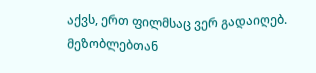აქვს, ერთ ფილმსაც ვერ გადაიღებ. მეზობლებთან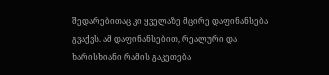შედარებითაც კი ყველაზე მცირე დაფინანსება გვაქვს. ამ დაფინანსებით, რეალური და ხარისხიანი რამის გაკეთება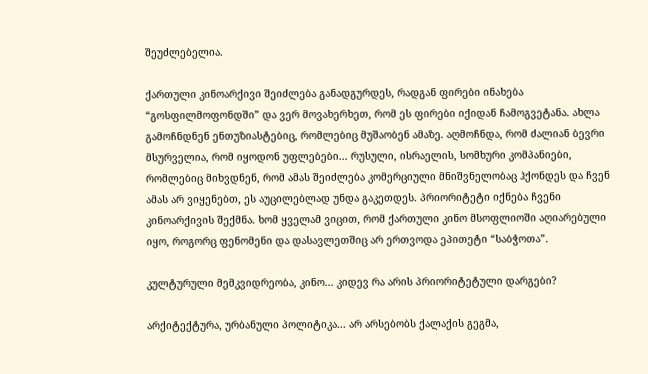შეუძლებელია.

ქართული კინოარქივი შეიძლება განადგურდეს, რადგან ფირები ინახება “გოსფილმოფონდში” და ვერ მოვახერხეთ, რომ ეს ფირები იქიდან ჩამოგვეტანა. ახლა გამოჩნდნენ ენთუზიასტებიც, რომლებიც მუშაობენ ამაზე. აღმოჩნდა, რომ ძალიან ბევრი მსურველია, რომ იყოდონ უფლებები... რუსული, ისრაელის, სომხური კომპანიები, რომლებიც მიხვდნენ, რომ ამას შეიძლება კომერციული მნიშვნელობაც ჰქონდეს და ჩვენ ამას არ ვიყენებთ, ეს აუცილებლად უნდა გაკეთდეს. პრიორიტეტი იქნება ჩვენი კინოარქივის შექმნა. ხომ ყველამ ვიცით, რომ ქართული კინო მსოფლიოში აღიარებული იყო, როგორც ფენომენი და დასავლეთშიც არ ერთვოდა ეპითეტი “საბჭოთა”.

კულტურული მემკვიდრეობა, კინო... კიდევ რა არის პრიორიტეტული დარგები?

არქიტექტურა, ურბანული პოლიტიკა... არ არსებობს ქალაქის გეგმა,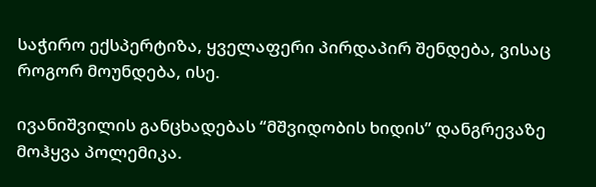საჭირო ექსპერტიზა, ყველაფერი პირდაპირ შენდება, ვისაც როგორ მოუნდება, ისე.

ივანიშვილის განცხადებას “მშვიდობის ხიდის” დანგრევაზე მოჰყვა პოლემიკა.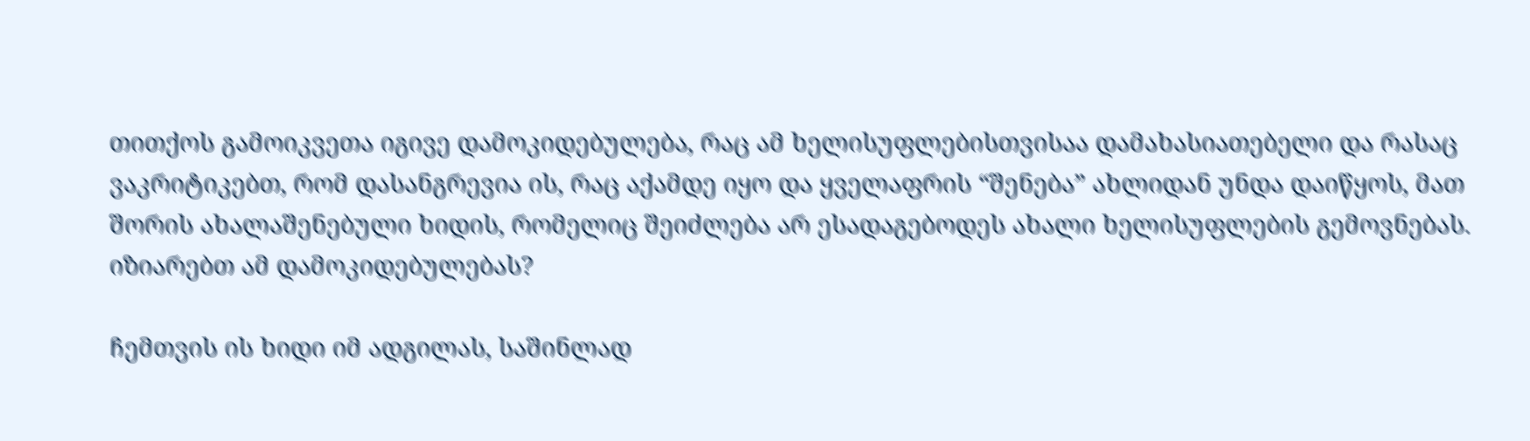თითქოს გამოიკვეთა იგივე დამოკიდებულება, რაც ამ ხელისუფლებისთვისაა დამახასიათებელი და რასაც ვაკრიტიკებთ, რომ დასანგრევია ის, რაც აქამდე იყო და ყველაფრის “შენება” ახლიდან უნდა დაიწყოს, მათ შორის ახალაშენებული ხიდის, რომელიც შეიძლება არ ესადაგებოდეს ახალი ხელისუფლების გემოვნებას. იზიარებთ ამ დამოკიდებულებას?

ჩემთვის ის ხიდი იმ ადგილას, საშინლად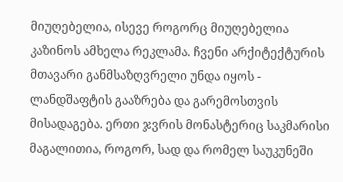მიუღებელია, ისევე როგორც მიუღებელია კაზინოს ამხელა რეკლამა. ჩვენი არქიტექტურის მთავარი განმსაზღვრელი უნდა იყოს -  ლანდშაფტის გააზრება და გარემოსთვის მისადაგება. ერთი ჯვრის მონასტერიც საკმარისი მაგალითია, როგორ, სად და რომელ საუკუნეში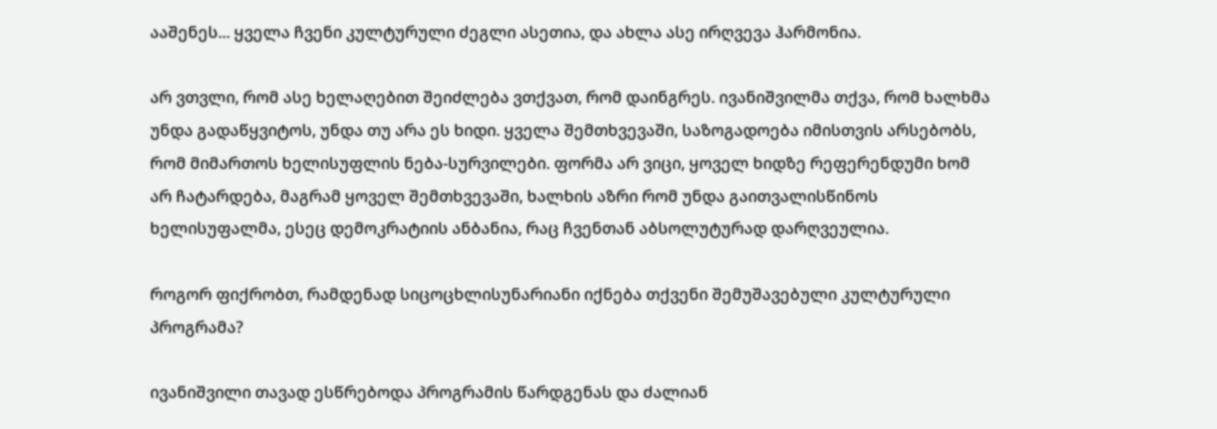ააშენეს... ყველა ჩვენი კულტურული ძეგლი ასეთია, და ახლა ასე ირღვევა ჰარმონია.

არ ვთვლი, რომ ასე ხელაღებით შეიძლება ვთქვათ, რომ დაინგრეს. ივანიშვილმა თქვა, რომ ხალხმა უნდა გადაწყვიტოს, უნდა თუ არა ეს ხიდი. ყველა შემთხვევაში, საზოგადოება იმისთვის არსებობს, რომ მიმართოს ხელისუფლის ნება-სურვილები. ფორმა არ ვიცი, ყოველ ხიდზე რეფერენდუმი ხომ არ ჩატარდება, მაგრამ ყოველ შემთხვევაში, ხალხის აზრი რომ უნდა გაითვალისწინოს ხელისუფალმა, ესეც დემოკრატიის ანბანია, რაც ჩვენთან აბსოლუტურად დარღვეულია.

როგორ ფიქრობთ, რამდენად სიცოცხლისუნარიანი იქნება თქვენი შემუშავებული კულტურული პროგრამა?

ივანიშვილი თავად ესწრებოდა პროგრამის წარდგენას და ძალიან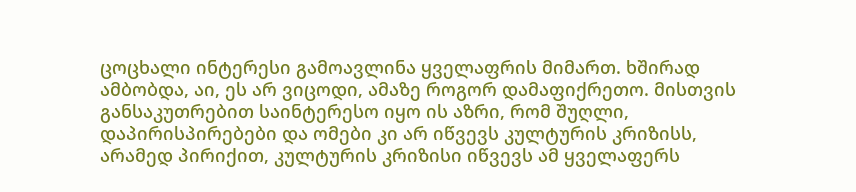ცოცხალი ინტერესი გამოავლინა ყველაფრის მიმართ. ხშირად ამბობდა, აი, ეს არ ვიცოდი, ამაზე როგორ დამაფიქრეთო. მისთვის განსაკუთრებით საინტერესო იყო ის აზრი, რომ შუღლი, დაპირისპირებები და ომები კი არ იწვევს კულტურის კრიზისს, არამედ პირიქით, კულტურის კრიზისი იწვევს ამ ყველაფერს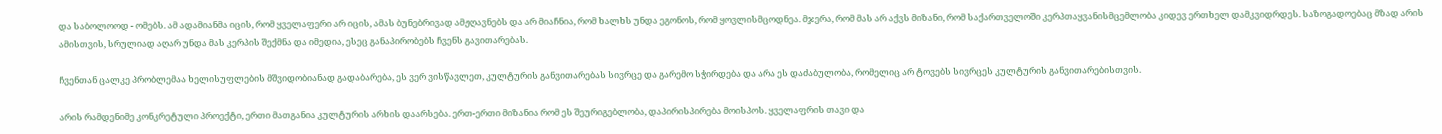და საბოლოოდ - ომებს. ამ ადამიანმა იცის, რომ ყველაფერი არ იცის, ამას ბუნებრივად ამჟღავნებს და არ მიაჩნია, რომ ხალხს უნდა ეგონოს, რომ ყოვლისმცოდნეა. მჯერა, რომ მას არ აქვს მიზანი, რომ საქართველოში კერპთაყვანისმცემლობა კიდევ ერთხელ დამკვიდრდეს. საზოგადოებაც მზად არის ამისთვის, სრულიად აღარ უნდა მას კერპის შექმნა და იმედია, ესეც განაპირობებს ჩვენს გავითარებას.

ჩვენთან ცალკე პრობლემაა ხელისუფლების მშვიდობიანად გადაბარება, ეს ვერ ვისწავლეთ, კულტურის განვითარებას სივრცე და გარემო სჭირდება და არა ეს დაძაბულობა, რომელიც არ ტოვებს სივრცეს კულტურის განვითარებისთვის.

არის რამდენიმე კონკრეტული პროექტი, ერთი მათგანია კულტურის არხის დაარსება. ერთ-ერთი მიზანია რომ ეს შეურიგებლობა, დაპირისპირება მოისპოს. ყველაფრის თავი და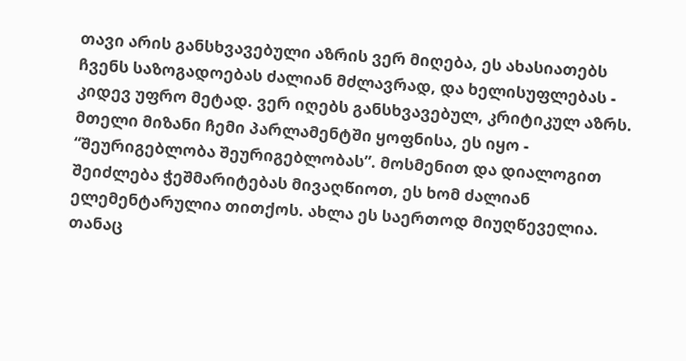თავი არის განსხვავებული აზრის ვერ მიღება, ეს ახასიათებს ჩვენს საზოგადოებას ძალიან მძლავრად, და ხელისუფლებას - კიდევ უფრო მეტად. ვერ იღებს განსხვავებულ, კრიტიკულ აზრს. მთელი მიზანი ჩემი პარლამენტში ყოფნისა, ეს იყო - “შეურიგებლობა შეურიგებლობას”. მოსმენით და დიალოგით შეიძლება ჭეშმარიტებას მივაღწიოთ, ეს ხომ ძალიან ელემენტარულია თითქოს. ახლა ეს საერთოდ მიუღწეველია. თანაც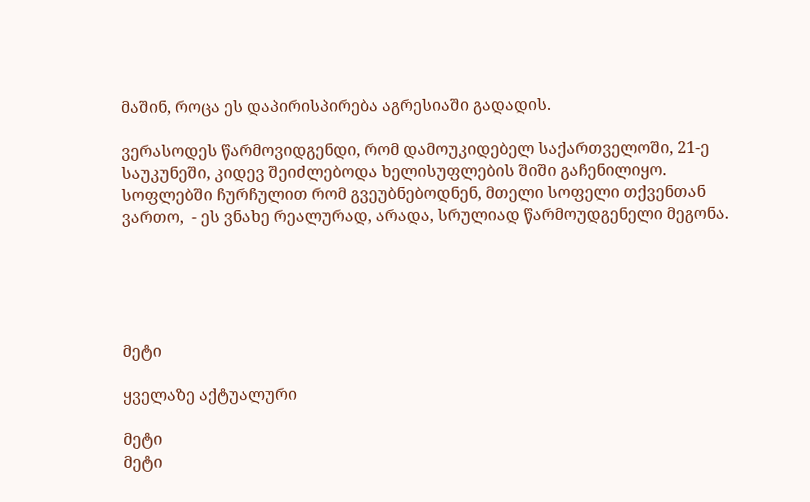მაშინ, როცა ეს დაპირისპირება აგრესიაში გადადის.

ვერასოდეს წარმოვიდგენდი, რომ დამოუკიდებელ საქართველოში, 21-ე საუკუნეში, კიდევ შეიძლებოდა ხელისუფლების შიში გაჩენილიყო. სოფლებში ჩურჩულით რომ გვეუბნებოდნენ, მთელი სოფელი თქვენთან ვართო,  - ეს ვნახე რეალურად, არადა, სრულიად წარმოუდგენელი მეგონა.





მეტი

ყველაზე აქტუალური

მეტი
მეტი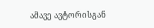ამავე ავტორისგან